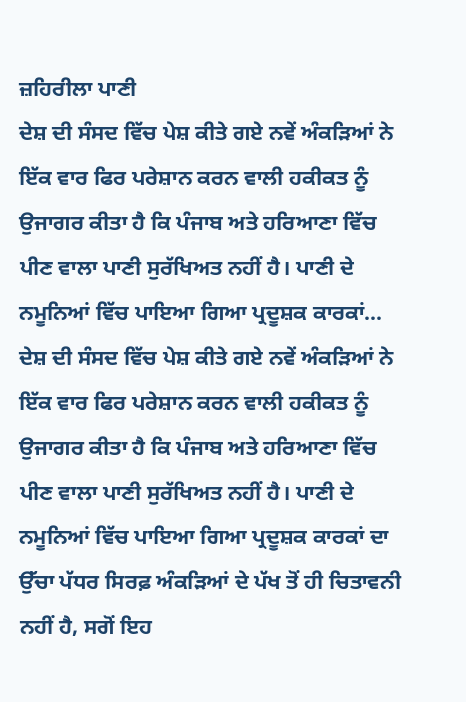ਜ਼ਹਿਰੀਲਾ ਪਾਣੀ
ਦੇਸ਼ ਦੀ ਸੰਸਦ ਵਿੱਚ ਪੇਸ਼ ਕੀਤੇ ਗਏ ਨਵੇਂ ਅੰਕੜਿਆਂ ਨੇ ਇੱਕ ਵਾਰ ਫਿਰ ਪਰੇਸ਼ਾਨ ਕਰਨ ਵਾਲੀ ਹਕੀਕਤ ਨੂੰ ਉਜਾਗਰ ਕੀਤਾ ਹੈ ਕਿ ਪੰਜਾਬ ਅਤੇ ਹਰਿਆਣਾ ਵਿੱਚ ਪੀਣ ਵਾਲਾ ਪਾਣੀ ਸੁਰੱਖਿਅਤ ਨਹੀਂ ਹੈ। ਪਾਣੀ ਦੇ ਨਮੂਨਿਆਂ ਵਿੱਚ ਪਾਇਆ ਗਿਆ ਪ੍ਰਦੂਸ਼ਕ ਕਾਰਕਾਂ...
ਦੇਸ਼ ਦੀ ਸੰਸਦ ਵਿੱਚ ਪੇਸ਼ ਕੀਤੇ ਗਏ ਨਵੇਂ ਅੰਕੜਿਆਂ ਨੇ ਇੱਕ ਵਾਰ ਫਿਰ ਪਰੇਸ਼ਾਨ ਕਰਨ ਵਾਲੀ ਹਕੀਕਤ ਨੂੰ ਉਜਾਗਰ ਕੀਤਾ ਹੈ ਕਿ ਪੰਜਾਬ ਅਤੇ ਹਰਿਆਣਾ ਵਿੱਚ ਪੀਣ ਵਾਲਾ ਪਾਣੀ ਸੁਰੱਖਿਅਤ ਨਹੀਂ ਹੈ। ਪਾਣੀ ਦੇ ਨਮੂਨਿਆਂ ਵਿੱਚ ਪਾਇਆ ਗਿਆ ਪ੍ਰਦੂਸ਼ਕ ਕਾਰਕਾਂ ਦਾ ਉੱਚਾ ਪੱਧਰ ਸਿਰਫ਼ ਅੰਕੜਿਆਂ ਦੇ ਪੱਖ ਤੋਂ ਹੀ ਚਿਤਾਵਨੀ ਨਹੀਂ ਹੈ, ਸਗੋਂ ਇਹ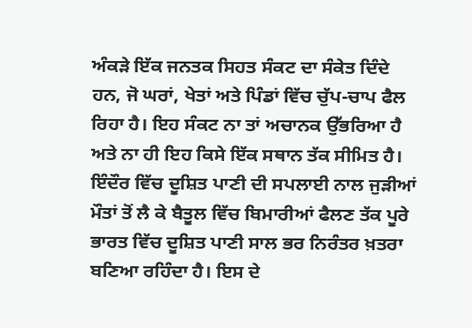ਅੰਕੜੇ ਇੱਕ ਜਨਤਕ ਸਿਹਤ ਸੰਕਟ ਦਾ ਸੰਕੇਤ ਦਿੰਦੇ ਹਨ, ਜੋ ਘਰਾਂ, ਖੇਤਾਂ ਅਤੇ ਪਿੰਡਾਂ ਵਿੱਚ ਚੁੱਪ-ਚਾਪ ਫੈਲ ਰਿਹਾ ਹੈ। ਇਹ ਸੰਕਟ ਨਾ ਤਾਂ ਅਚਾਨਕ ਉੱਭਰਿਆ ਹੈ ਅਤੇ ਨਾ ਹੀ ਇਹ ਕਿਸੇ ਇੱਕ ਸਥਾਨ ਤੱਕ ਸੀਮਿਤ ਹੈ। ਇੰਦੌਰ ਵਿੱਚ ਦੂਸ਼ਿਤ ਪਾਣੀ ਦੀ ਸਪਲਾਈ ਨਾਲ ਜੁੜੀਆਂ ਮੌਤਾਂ ਤੋਂ ਲੈ ਕੇ ਬੈਤੂਲ ਵਿੱਚ ਬਿਮਾਰੀਆਂ ਫੈਲਣ ਤੱਕ ਪੂਰੇ ਭਾਰਤ ਵਿੱਚ ਦੂਸ਼ਿਤ ਪਾਣੀ ਸਾਲ ਭਰ ਨਿਰੰਤਰ ਖ਼ਤਰਾ ਬਣਿਆ ਰਹਿੰਦਾ ਹੈ। ਇਸ ਦੇ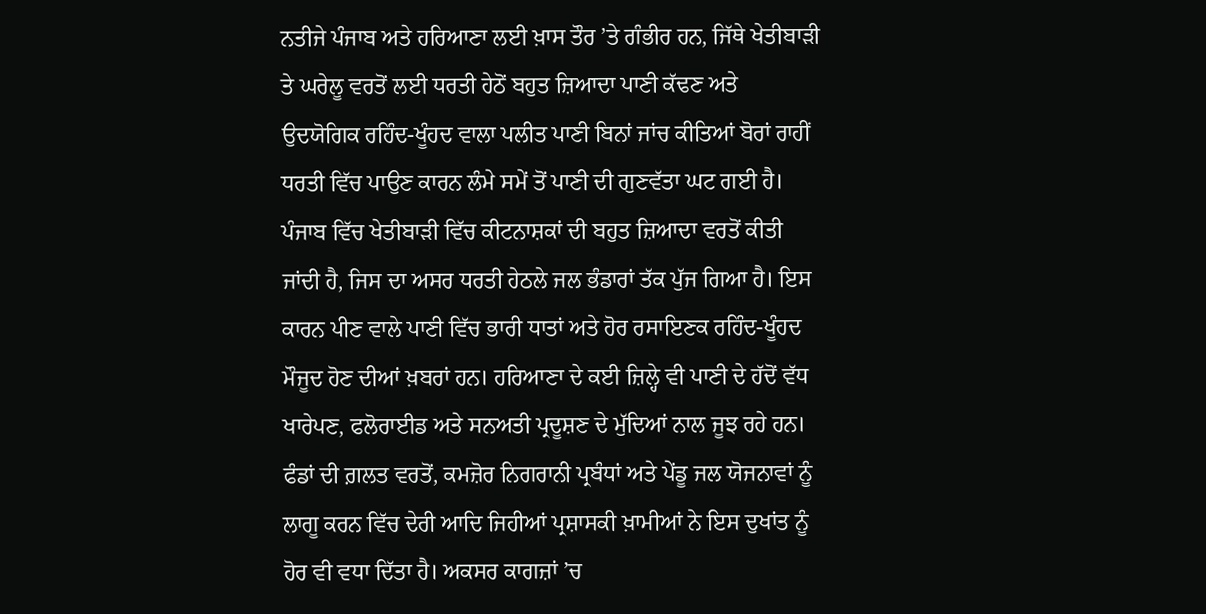ਨਤੀਜੇ ਪੰਜਾਬ ਅਤੇ ਹਰਿਆਣਾ ਲਈ ਖ਼ਾਸ ਤੌਰ ’ਤੇ ਗੰਭੀਰ ਹਨ, ਜਿੱਥੇ ਖੇਤੀਬਾੜੀ ਤੇ ਘਰੇਲੂ ਵਰਤੋਂ ਲਈ ਧਰਤੀ ਹੇਠੋਂ ਬਹੁਤ ਜ਼ਿਆਦਾ ਪਾਣੀ ਕੱਢਣ ਅਤੇ ਉਦਯੋਗਿਕ ਰਹਿੰਦ-ਖੂੰਹਦ ਵਾਲਾ ਪਲੀਤ ਪਾਣੀ ਬਿਨਾਂ ਜਾਂਚ ਕੀਤਿਆਂ ਬੋਰਾਂ ਰਾਹੀਂ ਧਰਤੀ ਵਿੱਚ ਪਾਉਣ ਕਾਰਨ ਲੰਮੇ ਸਮੇਂ ਤੋਂ ਪਾਣੀ ਦੀ ਗੁਣਵੱਤਾ ਘਟ ਗਈ ਹੈ।
ਪੰਜਾਬ ਵਿੱਚ ਖੇਤੀਬਾੜੀ ਵਿੱਚ ਕੀਟਨਾਸ਼ਕਾਂ ਦੀ ਬਹੁਤ ਜ਼ਿਆਦਾ ਵਰਤੋਂ ਕੀਤੀ ਜਾਂਦੀ ਹੈ, ਜਿਸ ਦਾ ਅਸਰ ਧਰਤੀ ਹੇਠਲੇ ਜਲ ਭੰਡਾਰਾਂ ਤੱਕ ਪੁੱਜ ਗਿਆ ਹੈ। ਇਸ ਕਾਰਨ ਪੀਣ ਵਾਲੇ ਪਾਣੀ ਵਿੱਚ ਭਾਰੀ ਧਾਤਾਂ ਅਤੇ ਹੋਰ ਰਸਾਇਣਕ ਰਹਿੰਦ-ਖੂੰਹਦ ਮੌਜੂਦ ਹੋਣ ਦੀਆਂ ਖ਼ਬਰਾਂ ਹਨ। ਹਰਿਆਣਾ ਦੇ ਕਈ ਜ਼ਿਲ੍ਹੇ ਵੀ ਪਾਣੀ ਦੇ ਹੱਦੋਂ ਵੱਧ ਖਾਰੇਪਣ, ਫਲੋਰਾਈਡ ਅਤੇ ਸਨਅਤੀ ਪ੍ਰਦੂਸ਼ਣ ਦੇ ਮੁੱਦਿਆਂ ਨਾਲ ਜੂਝ ਰਹੇ ਹਨ। ਫੰਡਾਂ ਦੀ ਗ਼ਲਤ ਵਰਤੋਂ, ਕਮਜ਼ੋਰ ਨਿਗਰਾਨੀ ਪ੍ਰਬੰਧਾਂ ਅਤੇ ਪੇਂਡੂ ਜਲ ਯੋਜਨਾਵਾਂ ਨੂੰ ਲਾਗੂ ਕਰਨ ਵਿੱਚ ਦੇਰੀ ਆਦਿ ਜਿਹੀਆਂ ਪ੍ਰਸ਼ਾਸਕੀ ਖ਼ਾਮੀਆਂ ਨੇ ਇਸ ਦੁਖਾਂਤ ਨੂੰ ਹੋਰ ਵੀ ਵਧਾ ਦਿੱਤਾ ਹੈ। ਅਕਸਰ ਕਾਗਜ਼ਾਂ ’ਚ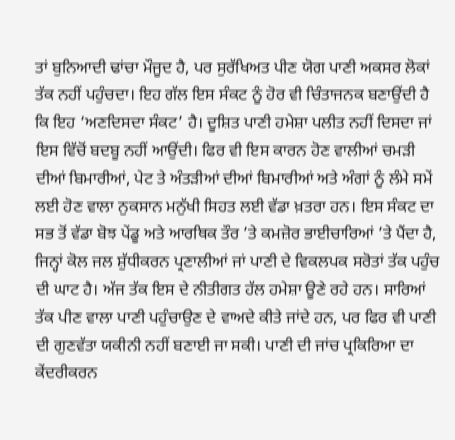ਤਾਂ ਬੁਨਿਆਦੀ ਢਾਂਚਾ ਮੌਜੂਦ ਹੈ, ਪਰ ਸੁਰੱਖਿਅਤ ਪੀਣ ਯੋਗ ਪਾਣੀ ਅਕਸਰ ਲੋਕਾਂ ਤੱਕ ਨਹੀਂ ਪਹੁੰਚਦਾ। ਇਹ ਗੱਲ ਇਸ ਸੰਕਟ ਨੂੰ ਹੋਰ ਵੀ ਚਿੰਤਾਜਨਕ ਬਣਾਉਂਦੀ ਹੈ ਕਿ ਇਹ ‘ਅਣਦਿਸਦਾ ਸੰਕਟ’ ਹੈ। ਦੂਸ਼ਿਤ ਪਾਣੀ ਹਮੇਸ਼ਾ ਪਲੀਤ ਨਹੀਂ ਦਿਸਦਾ ਜਾਂ ਇਸ ਵਿੱਚੋਂ ਬਦਬੂ ਨਹੀਂ ਆਉਂਦੀ। ਫਿਰ ਵੀ ਇਸ ਕਾਰਨ ਹੋਣ ਵਾਲੀਆਂ ਚਮੜੀ ਦੀਆਂ ਬਿਮਾਰੀਆਂ, ਪੇਟ ਤੇ ਅੰਤੜੀਆਂ ਦੀਆਂ ਬਿਮਾਰੀਆਂ ਅਤੇ ਅੰਗਾਂ ਨੂੰ ਲੰਮੇ ਸਮੇਂ ਲਈ ਹੋਣ ਵਾਲਾ ਨੁਕਸਾਨ ਮਨੁੱਖੀ ਸਿਹਤ ਲਈ ਵੱਡਾ ਖ਼ਤਰਾ ਹਨ। ਇਸ ਸੰਕਟ ਦਾ ਸਭ ਤੋਂ ਵੱਡਾ ਬੋਝ ਪੇਂਡੂ ਅਤੇ ਆਰਥਿਕ ਤੌਰ ’ਤੇ ਕਮਜ਼ੋਰ ਭਾਈਚਾਰਿਆਂ ’ਤੇ ਪੈਂਦਾ ਹੈ, ਜਿਨ੍ਹਾਂ ਕੋਲ ਜਲ ਸ਼ੁੱਧੀਕਰਨ ਪ੍ਰਣਾਲੀਆਂ ਜਾਂ ਪਾਣੀ ਦੇ ਵਿਕਲਪਕ ਸਰੋਤਾਂ ਤੱਕ ਪਹੁੰਚ ਦੀ ਘਾਟ ਹੈ। ਅੱਜ ਤੱਕ ਇਸ ਦੇ ਨੀਤੀਗਤ ਹੱਲ ਹਮੇਸ਼ਾ ਊਣੇ ਰਹੇ ਹਨ। ਸਾਰਿਆਂ ਤੱਕ ਪੀਣ ਵਾਲਾ ਪਾਣੀ ਪਹੁੰਚਾਉਣ ਦੇ ਵਾਅਦੇ ਕੀਤੇ ਜਾਂਦੇ ਹਨ, ਪਰ ਫਿਰ ਵੀ ਪਾਣੀ ਦੀ ਗੁਣਵੱਤਾ ਯਕੀਨੀ ਨਹੀਂ ਬਣਾਈ ਜਾ ਸਕੀ। ਪਾਣੀ ਦੀ ਜਾਂਚ ਪ੍ਰਕਿਰਿਆ ਦਾ ਕੇਂਦਰੀਕਰਨ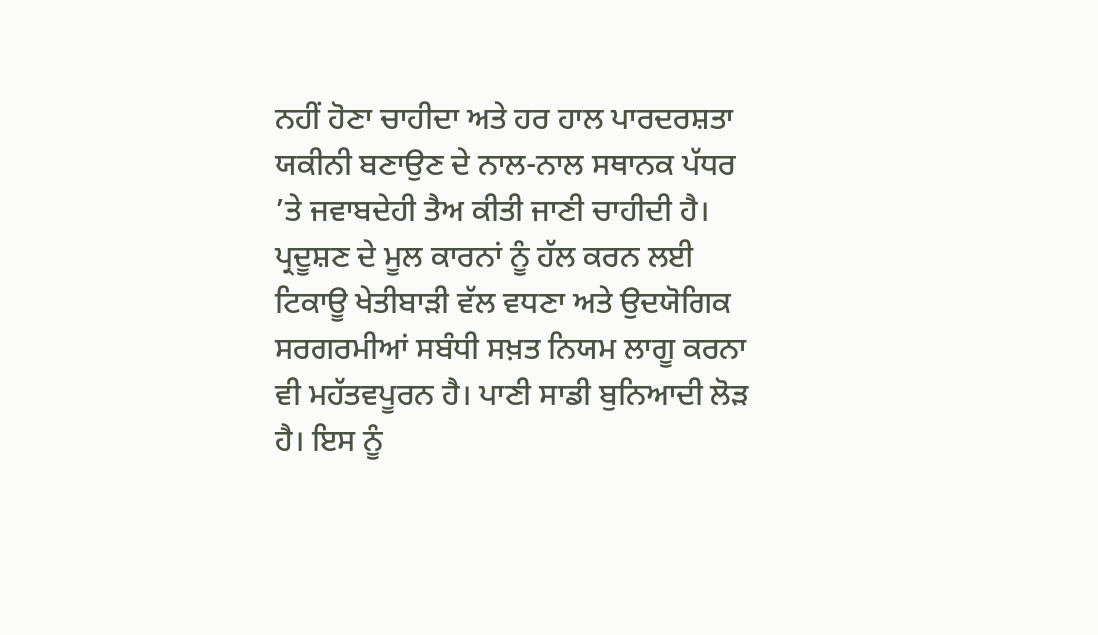ਨਹੀਂ ਹੋਣਾ ਚਾਹੀਦਾ ਅਤੇ ਹਰ ਹਾਲ ਪਾਰਦਰਸ਼ਤਾ ਯਕੀਨੀ ਬਣਾਉਣ ਦੇ ਨਾਲ-ਨਾਲ ਸਥਾਨਕ ਪੱਧਰ ’ਤੇ ਜਵਾਬਦੇਹੀ ਤੈਅ ਕੀਤੀ ਜਾਣੀ ਚਾਹੀਦੀ ਹੈ। ਪ੍ਰਦੂਸ਼ਣ ਦੇ ਮੂਲ ਕਾਰਨਾਂ ਨੂੰ ਹੱਲ ਕਰਨ ਲਈ ਟਿਕਾਊ ਖੇਤੀਬਾੜੀ ਵੱਲ ਵਧਣਾ ਅਤੇ ਉਦਯੋਗਿਕ ਸਰਗਰਮੀਆਂ ਸਬੰਧੀ ਸਖ਼ਤ ਨਿਯਮ ਲਾਗੂ ਕਰਨਾ ਵੀ ਮਹੱਤਵਪੂਰਨ ਹੈ। ਪਾਣੀ ਸਾਡੀ ਬੁਨਿਆਦੀ ਲੋੜ ਹੈ। ਇਸ ਨੂੰ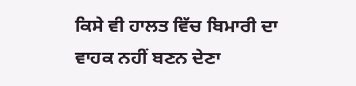ਕਿਸੇ ਵੀ ਹਾਲਤ ਵਿੱਚ ਬਿਮਾਰੀ ਦਾ ਵਾਹਕ ਨਹੀਂ ਬਣਨ ਦੇਣਾ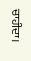ਚਾਹੀਦਾ।